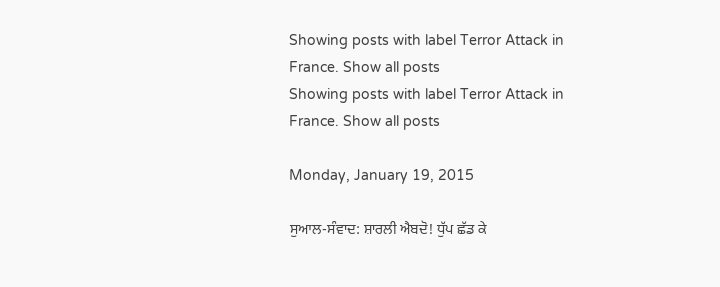Showing posts with label Terror Attack in France. Show all posts
Showing posts with label Terror Attack in France. Show all posts

Monday, January 19, 2015

ਸੁਆਲ-ਸੰਵਾਦ: ਸ਼ਾਰਲੀ ਐਬਦੋ! ਧੁੱਪ ਛੱਡ ਕੇ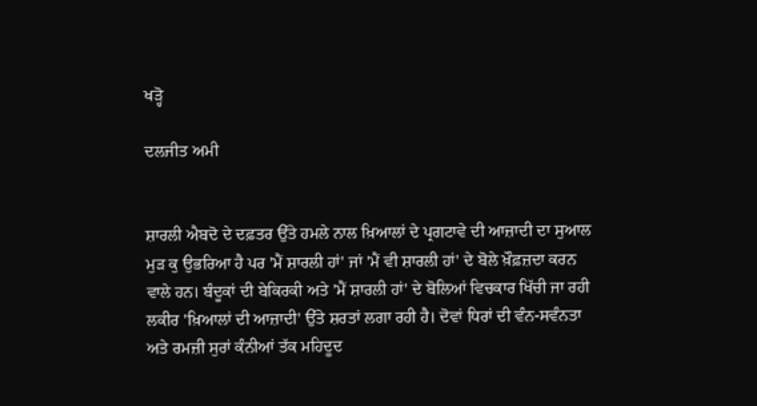ਖੜ੍ਹੋ

ਦਲਜੀਤ ਅਮੀ


ਸ਼ਾਰਲੀ ਐਬਦੋ ਦੇ ਦਫ਼ਤਰ ਉੱਤੇ ਹਮਲੇ ਨਾਲ ਖ਼ਿਆਲਾਂ ਦੇ ਪ੍ਰਗਟਾਵੇ ਦੀ ਆਜ਼ਾਦੀ ਦਾ ਸੁਆਲ ਮੁੜ ਕੁ ਉਭਰਿਆ ਹੈ ਪਰ 'ਮੈਂ ਸ਼ਾਰਲੀ ਹਾਂ' ਜਾਂ 'ਮੈਂ ਵੀ ਸ਼ਾਰਲੀ ਹਾਂ' ਦੇ ਬੋਲੇ ਖ਼ੌਫ਼ਜ਼ਦਾ ਕਰਨ ਵਾਲੇ ਹਨ। ਬੰਦੂਕਾਂ ਦੀ ਬੇਕਿਰਕੀ ਅਤੇ 'ਮੈਂ ਸ਼ਾਰਲੀ ਹਾਂ' ਦੇ ਬੋਲਿਆਂ ਵਿਚਕਾਰ ਖਿੱਚੀ ਜਾ ਰਹੀ ਲਕੀਰ 'ਖ਼ਿਆਲਾਂ ਦੀ ਆਜ਼ਾਦੀ' ਉੱਤੇ ਸ਼ਰਤਾਂ ਲਗਾ ਰਹੀ ਹੈ। ਦੋਵਾਂ ਧਿਰਾਂ ਦੀ ਵੰਨ-ਸਵੰਨਤਾ ਅਤੇ ਰਮਜ਼ੀ ਸੁਰਾਂ ਕੰਨੀਆਂ ਤੱਕ ਮਹਿਦੂਦ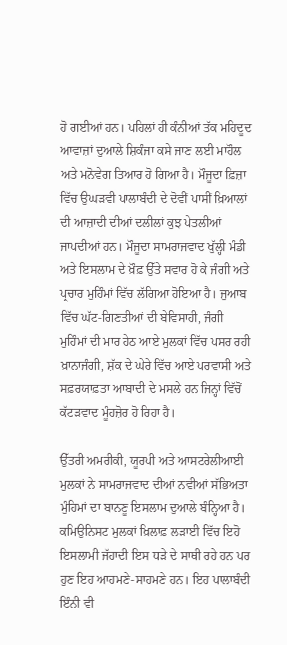ਹੋ ਗਈਆਂ ਹਨ। ਪਹਿਲਾਂ ਹੀ ਕੰਨੀਆਂ ਤੱਕ ਮਹਿਦੂਦ ਆਵਾਜ਼ਾਂ ਦੁਆਲੇ ਸ਼ਿਕੰਜਾ ਕਸੇ ਜਾਣ ਲਈ ਮਾਹੌਲ ਅਤੇ ਮਨੋਵੇਗ ਤਿਆਰ ਹੋ ਗਿਆ ਹੈ। ਮੌਜੂਦਾ ਫ਼ਿਜ਼ਾ ਵਿੱਚ ਉਘੜਵੀ ਪਾਲਾਬੰਦੀ ਦੇ ਦੋਵੀਂ ਪਾਸੀਂ ਖ਼ਿਆਲਾਂ ਦੀ ਆਜ਼ਾਦੀ ਦੀਆਂ ਦਲੀਲਾਂ ਕੁਝ ਪੇਤਲੀਆਂ ਜਾਪਦੀਆਂ ਹਨ। ਮੌਜੂਦਾ ਸਾਮਰਾਜਵਾਦ ਖੁੱਲ੍ਹੀ ਮੰਡੀ ਅਤੇ ਇਸਲਾਮ ਦੇ ਖ਼ੌਫ਼ ਉੱਤੇ ਸਵਾਰ ਹੋ ਕੇ ਜੰਗੀ ਅਤੇ ਪ੍ਰਚਾਰ ਮੁਹਿੰਮਾਂ ਵਿੱਚ ਲੱਗਿਆ ਹੋਇਆ ਹੈ। ਜੁਆਬ ਵਿੱਚ ਘੱਟ-ਗਿਣਤੀਆਂ ਦੀ ਬੇਵਿਸਾਹੀ, ਜੰਗੀ ਮੁਹਿੰਮਾਂ ਦੀ ਮਾਰ ਹੇਠ ਆਏ ਮੁਲਕਾਂ ਵਿੱਚ ਪਸਰ ਰਹੀ ਖ਼ਾਨਾਜੰਗੀ, ਸ਼ੱਕ ਦੇ ਘੇਰੇ ਵਿੱਚ ਆਏ ਪਰਵਾਸੀ ਅਤੇ ਸਫ਼ਰਯਾਫ਼ਤਾ ਆਬਾਦੀ ਦੇ ਮਸਲੇ ਹਨ ਜਿਨ੍ਹਾਂ ਵਿੱਚੋਂ ਕੱਟੜਵਾਦ ਮੂੰਹਜ਼ੋਰ ਹੋ ਰਿਹਾ ਹੈ।

ਉੱਤਰੀ ਅਮਰੀਕੀ, ਯੂਰਪੀ ਅਤੇ ਆਸਟਰੇਲੀਆਈ ਮੁਲਕਾਂ ਨੇ ਸਾਮਰਾਜਵਾਦ ਦੀਆਂ ਨਵੀਆਂ ਸੱਭਿਅਤਾ ਮੁੰਹਿਮਾਂ ਦਾ ਬਾਨਣੂ ਇਸਲਾਮ ਦੁਆਲੇ ਬੰਨ੍ਹਿਆ ਹੈ। ਕਮਿਉਨਿਸਟ ਮੁਲਕਾਂ ਖ਼ਿਲਾਫ਼ ਲੜਾਈ ਵਿੱਚ ਇਹੋ ਇਸਲਾਮੀ ਜੱਹਾਦੀ ਇਸ ਧੜੇ ਦੇ ਸਾਥੀ ਰਹੇ ਹਨ ਪਰ ਹੁਣ ਇਹ ਆਹਮਣੇ-ਸਾਹਮਣੇ ਹਨ। ਇਹ ਪਾਲਾਬੰਦੀ ਇੰਨੀ ਵੀ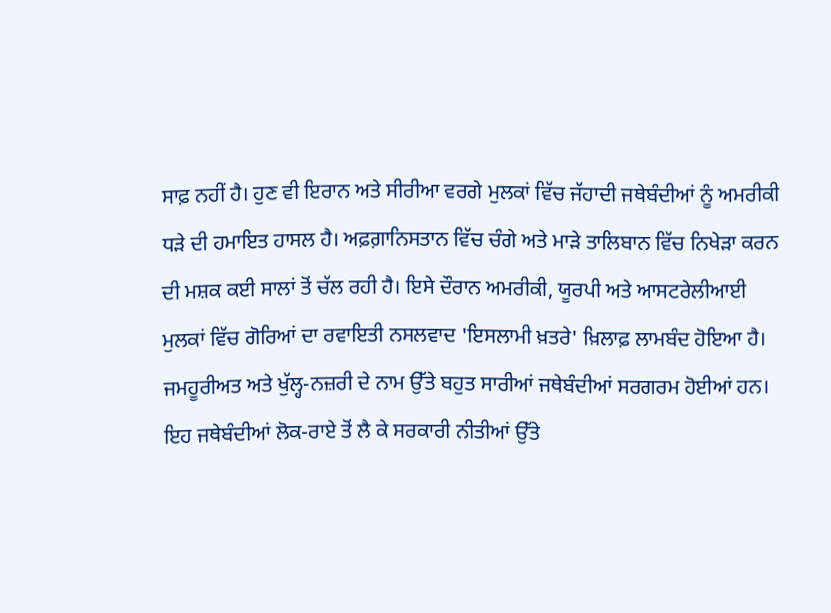ਸਾਫ਼ ਨਹੀਂ ਹੈ। ਹੁਣ ਵੀ ਇਰਾਨ ਅਤੇ ਸੀਰੀਆ ਵਰਗੇ ਮੁਲਕਾਂ ਵਿੱਚ ਜੱਹਾਦੀ ਜਥੇਬੰਦੀਆਂ ਨੂੰ ਅਮਰੀਕੀ ਧੜੇ ਦੀ ਹਮਾਇਤ ਹਾਸਲ ਹੈ। ਅਫ਼ਗ਼ਾਨਿਸਤਾਨ ਵਿੱਚ ਚੰਗੇ ਅਤੇ ਮਾੜੇ ਤਾਲਿਬਾਨ ਵਿੱਚ ਨਿਖੇੜਾ ਕਰਨ ਦੀ ਮਸ਼ਕ ਕਈ ਸਾਲਾਂ ਤੋਂ ਚੱਲ ਰਹੀ ਹੈ। ਇਸੇ ਦੌਰਾਨ ਅਮਰੀਕੀ, ਯੂਰਪੀ ਅਤੇ ਆਸਟਰੇਲੀਆਈ ਮੁਲਕਾਂ ਵਿੱਚ ਗੋਰਿਆਂ ਦਾ ਰਵਾਇਤੀ ਨਸਲਵਾਦ 'ਇਸਲਾਮੀ ਖ਼ਤਰੇ' ਖ਼ਿਲਾਫ਼ ਲਾਮਬੰਦ ਹੋਇਆ ਹੈ। ਜਮਹੂਰੀਅਤ ਅਤੇ ਖੁੱਲ੍ਹ-ਨਜ਼ਰੀ ਦੇ ਨਾਮ ਉੱਤੇ ਬਹੁਤ ਸਾਰੀਆਂ ਜਥੇਬੰਦੀਆਂ ਸਰਗਰਮ ਹੋਈਆਂ ਹਨ। ਇਹ ਜਥੇਬੰਦੀਆਂ ਲੋਕ-ਰਾਏ ਤੋਂ ਲੈ ਕੇ ਸਰਕਾਰੀ ਨੀਤੀਆਂ ਉੱਤੇ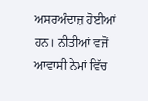ਅਸਰਅੰਦਾਜ਼ ਹੋਈਆਂ ਹਨ। ਨੀਤੀਆਂ ਵਜੋਂ ਆਵਾਸੀ ਨੇਮਾਂ ਵਿੱਚ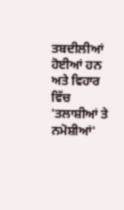ਤਬਦੀਲੀਆਂ ਹੋਈਆਂ ਹਨ ਅਤੇ ਵਿਹਾਰ ਵਿੱਚ 'ਤਲਾਸ਼ੀਆਂ ਤੇ ਨਮੋਸ਼ੀਆਂ'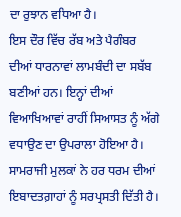ਦਾ ਰੁਝਾਨ ਵਧਿਆ ਹੈ।
ਇਸ ਦੌਰ ਵਿੱਚ ਰੱਬ ਅਤੇ ਪੈਗੰਬਰ ਦੀਆਂ ਧਾਰਨਾਵਾਂ ਲਾਮਬੰਦੀ ਦਾ ਸਬੱਬ ਬਣੀਆਂ ਹਨ। ਇਨ੍ਹਾਂ ਦੀਆਂ ਵਿਆਖਿਆਵਾਂ ਰਾਹੀਂ ਸਿਆਸਤ ਨੂੰ ਅੱਗੇ ਵਧਾਉਣ ਦਾ ਉਪਰਾਲਾ ਹੋਇਆ ਹੈ। ਸਾਮਰਾਜੀ ਮੁਲਕਾਂ ਨੇ ਹਰ ਧਰਮ ਦੀਆਂ ਇਬਾਦਤਗ਼ਾਹਾਂ ਨੂੰ ਸਰਪ੍ਰਸਤੀ ਦਿੱਤੀ ਹੈ।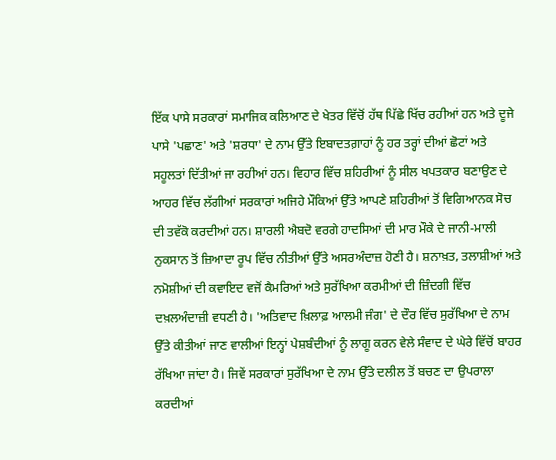ਇੱਕ ਪਾਸੇ ਸਰਕਾਰਾਂ ਸਮਾਜਿਕ ਕਲਿਆਣ ਦੇ ਖੇਤਰ ਵਿੱਚੋਂ ਹੱਥ ਪਿੱਛੇ ਖਿੱਚ ਰਹੀਆਂ ਹਨ ਅਤੇ ਦੂਜੇ ਪਾਸੇ 'ਪਛਾਣ' ਅਤੇ 'ਸ਼ਰਧਾ' ਦੇ ਨਾਮ ਉੱਤੇ ਇਬਾਦਤਗ਼ਾਹਾਂ ਨੂੰ ਹਰ ਤਰ੍ਹਾਂ ਦੀਆਂ ਛੋਟਾਂ ਅਤੇ ਸਹੂਲਤਾਂ ਦਿੱਤੀਆਂ ਜਾ ਰਹੀਆਂ ਹਨ। ਵਿਹਾਰ ਵਿੱਚ ਸ਼ਹਿਰੀਆਂ ਨੂੰ ਸੀਲ ਖਪਤਕਾਰ ਬਣਾਉਣ ਦੇ ਆਹਰ ਵਿੱਚ ਲੱਗੀਆਂ ਸਰਕਾਰਾਂ ਅਜਿਹੇ ਮੌਕਿਆਂ ਉੱਤੇ ਆਪਣੇ ਸ਼ਹਿਰੀਆਂ ਤੋਂ ਵਿਗਿਆਨਕ ਸੋਚ ਦੀ ਤਵੱਕੋ ਕਰਦੀਆਂ ਹਨ। ਸ਼ਾਰਲੀ ਐਬਦੋ ਵਰਗੇ ਹਾਦਸਿਆਂ ਦੀ ਮਾਰ ਮੌਕੇ ਦੇ ਜਾਨੀ-ਮਾਲੀ ਨੁਕਸਾਨ ਤੋਂ ਜ਼ਿਆਦਾ ਰੂਪ ਵਿੱਚ ਨੀਤੀਆਂ ਉੱਤੇ ਅਸਰਅੰਦਾਜ਼ ਹੋਣੀ ਹੈ। ਸ਼ਨਾਖ਼ਤ, ਤਲਾਸ਼ੀਆਂ ਅਤੇ ਨਮੋਸ਼ੀਆਂ ਦੀ ਕਵਾਇਦ ਵਜੋਂ ਕੈਮਰਿਆਂ ਅਤੇ ਸੁਰੱਖਿਆ ਕਰਮੀਆਂ ਦੀ ਜ਼ਿੰਦਗੀ ਵਿੱਚ ਦਖ਼ਲਅੰਦਾਜ਼ੀ ਵਧਣੀ ਹੈ। 'ਅਤਿਵਾਦ ਖ਼ਿਲਾਫ਼ ਆਲਮੀ ਜੰਗ' ਦੇ ਦੌਰ ਵਿੱਚ ਸੁਰੱਖਿਆ ਦੇ ਨਾਮ ਉੱਤੇ ਕੀਤੀਆਂ ਜਾਣ ਵਾਲੀਆਂ ਇਨ੍ਹਾਂ ਪੇਸ਼ਬੰਦੀਆਂ ਨੂੰ ਲਾਗੂ ਕਰਨ ਵੇਲੇ ਸੰਵਾਦ ਦੇ ਘੇਰੇ ਵਿੱਚੋਂ ਬਾਹਰ ਰੱਖਿਆ ਜਾਂਦਾ ਹੈ। ਜਿਵੇਂ ਸਰਕਾਰਾਂ ਸੁਰੱਖਿਆ ਦੇ ਨਾਮ ਉੱਤੇ ਦਲੀਲ ਤੋਂ ਬਚਣ ਦਾ ਉਪਰਾਲਾ ਕਰਦੀਆਂ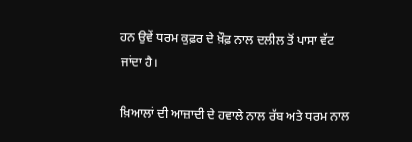ਹਨ ਉਵੇਂ ਧਰਮ ਕੁਫ਼ਰ ਦੇ ਖ਼ੌਫ਼ ਨਾਲ ਦਲੀਲ ਤੋਂ ਪਾਸਾ ਵੱਟ ਜਾਂਦਾ ਹੈ।

ਖ਼ਿਆਲਾਂ ਦੀ ਆਜ਼ਾਦੀ ਦੇ ਹਵਾਲੇ ਨਾਲ ਰੱਬ ਅਤੇ ਧਰਮ ਨਾਲ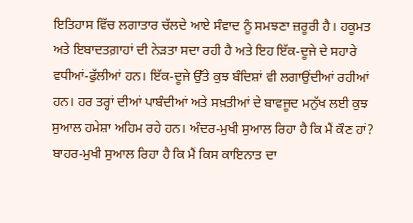ਇਤਿਹਾਸ ਵਿੱਚ ਲਗਾਤਾਰ ਚੱਲਦੇ ਆਏ ਸੰਵਾਦ ਨੂੰ ਸਮਝਣਾ ਜ਼ਰੂਰੀ ਹੈ। ਹਕੂਮਤ ਅਤੇ ਇਬਾਦਤਗ਼ਾਹਾਂ ਦੀ ਨੇੜਤਾ ਸਦਾ ਰਹੀ ਹੈ ਅਤੇ ਇਹ ਇੱਕ-ਦੂਜੇ ਦੇ ਸਹਾਰੇ ਵਧੀਆਂ-ਫੁੱਲੀਆਂ ਹਨ। ਇੱਕ-ਦੂਜੇ ਉੱਤੇ ਕੁਝ ਬੰਦਿਸ਼ਾਂ ਵੀ ਲਗਾਉਂਦੀਆਂ ਰਹੀਆਂ ਹਨ। ਹਰ ਤਰ੍ਹਾਂ ਦੀਆਂ ਪਾਬੰਦੀਆਂ ਅਤੇ ਸਖ਼ਤੀਆਂ ਦੇ ਬਾਵਜੂਦ ਮਨੁੱਖ ਲਈ ਕੁਝ ਸੁਆਲ ਹਮੇਸ਼ਾ ਅਹਿਮ ਰਹੇ ਹਨ। ਅੰਦਰ-ਮੁਖੀ ਸੁਆਲ ਰਿਹਾ ਹੈ ਕਿ ਮੈਂ ਕੌਣ ਹਾਂ? ਬਾਹਰ-ਮੁਖੀ ਸੁਆਲ ਰਿਹਾ ਹੈ ਕਿ ਮੈਂ ਕਿਸ ਕਾਇਨਾਤ ਦਾ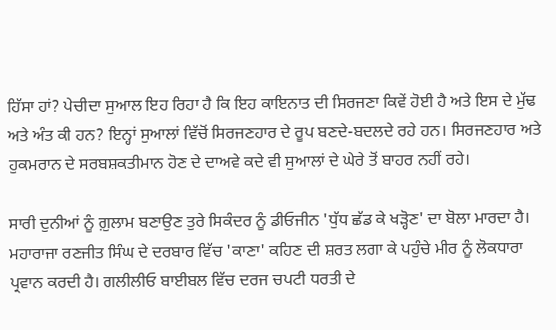ਹਿੱਸਾ ਹਾਂ? ਪੇਚੀਦਾ ਸੁਆਲ ਇਹ ਰਿਹਾ ਹੈ ਕਿ ਇਹ ਕਾਇਨਾਤ ਦੀ ਸਿਰਜਣਾ ਕਿਵੇਂ ਹੋਈ ਹੈ ਅਤੇ ਇਸ ਦੇ ਮੁੱਢ ਅਤੇ ਅੰਤ ਕੀ ਹਨ? ਇਨ੍ਹਾਂ ਸੁਆਲਾਂ ਵਿੱਚੋਂ ਸਿਰਜਣਹਾਰ ਦੇ ਰੂਪ ਬਣਦੇ-ਬਦਲਦੇ ਰਹੇ ਹਨ। ਸਿਰਜਣਹਾਰ ਅਤੇ ਹੁਕਮਰਾਨ ਦੇ ਸਰਬਸ਼ਕਤੀਮਾਨ ਹੋਣ ਦੇ ਦਾਅਵੇ ਕਦੇ ਵੀ ਸੁਆਲਾਂ ਦੇ ਘੇਰੇ ਤੋਂ ਬਾਹਰ ਨਹੀਂ ਰਹੇ।

ਸਾਰੀ ਦੁਨੀਆਂ ਨੂੰ ਗ਼ੁਲਾਮ ਬਣਾਉਣ ਤੁਰੇ ਸਿਕੰਦਰ ਨੂੰ ਡੀਓਜੀਨ 'ਧੁੱਧ ਛੱਡ ਕੇ ਖੜ੍ਹੋਣ' ਦਾ ਬੋਲਾ ਮਾਰਦਾ ਹੈ। ਮਹਾਰਾਜਾ ਰਣਜੀਤ ਸਿੰਘ ਦੇ ਦਰਬਾਰ ਵਿੱਚ 'ਕਾਣਾ' ਕਹਿਣ ਦੀ ਸ਼ਰਤ ਲਗਾ ਕੇ ਪਹੁੰਚੇ ਮੀਰ ਨੂੰ ਲੋਕਧਾਰਾ ਪ੍ਰਵਾਨ ਕਰਦੀ ਹੈ। ਗਲੀਲੀਓ ਬਾਈਬਲ ਵਿੱਚ ਦਰਜ ਚਪਟੀ ਧਰਤੀ ਦੇ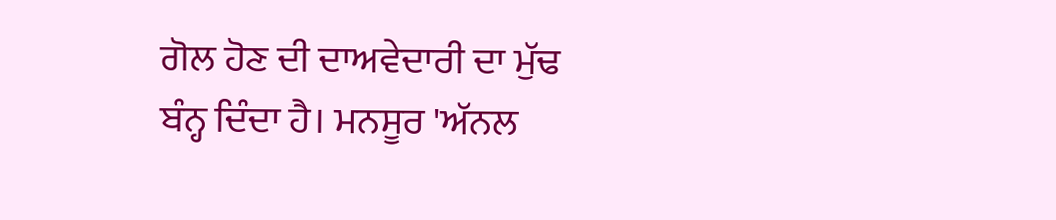ਗੋਲ ਹੋਣ ਦੀ ਦਾਅਵੇਦਾਰੀ ਦਾ ਮੁੱਢ ਬੰਨ੍ਹ ਦਿੰਦਾ ਹੈ। ਮਨਸੂਰ 'ਅੱਨਲ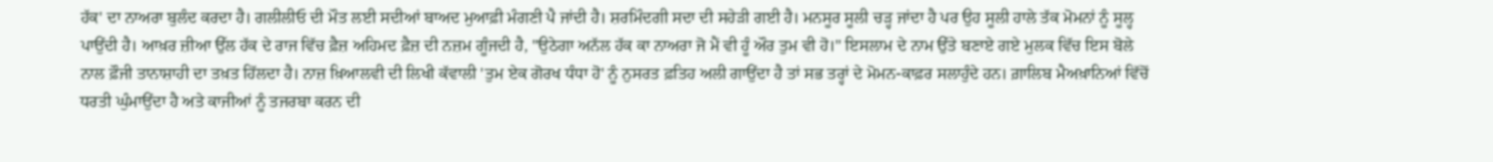ਹੱਕ' ਦਾ ਨਾਅਰਾ ਬੁਲੰਦ ਕਰਦਾ ਹੈ। ਗਲੀਲੀਓ ਦੀ ਮੌਤ ਲਈ ਸਦੀਆਂ ਬਾਅਦ ਮੁਆਫ਼ੀ ਮੰਗਣੀ ਪੈ ਜਾਂਦੀ ਹੈ। ਸ਼ਰਮਿੰਦਗੀ ਸਦਾ ਦੀ ਸਹੇੜੀ ਗਈ ਹੈ। ਮਨਸੂਰ ਸੂਲੀ ਚੜ੍ਹ ਜਾਂਦਾ ਹੈ ਪਰ ਉਹ ਸੂਲੀ ਹਾਲੇ ਤੱਕ ਮੋਮਨਾਂ ਨੂੰ ਸੂਲ੍ਹ ਪਾਉਂਦੀ ਹੈ। ਆਖ਼ਰ ਜ਼ੀਆ ਉੱਲ ਹੱਕ ਦੇ ਰਾਜ ਵਿੱਚ ਫ਼ੈਜ਼ ਅਹਿਮਦ ਫ਼ੈਜ਼ ਦੀ ਨਜ਼ਮ ਗੂੰਜਦੀ ਹੈ, "ਉਠੇਗਾ ਅਨੱਲ ਹੱਕ ਕਾ ਨਾਅਰਾ ਜੋ ਮੈਂ ਵੀ ਹੂੰ ਔਰ ਤੁਮ ਵੀ ਹੋ।" ਇਸਲਾਮ ਦੇ ਨਾਮ ਉੱਤੇ ਬਣਾਏ ਗਏ ਮੁਲਕ ਵਿੱਚ ਇਸ ਬੋਲੇ ਨਾਲ ਫ਼ੌਜੀ ਤਾਨਾਸ਼ਾਹੀ ਦਾ ਤਖ਼ਤ ਹਿੱਲਦਾ ਹੈ। ਨਾਜ਼ ਖ਼ਿਆਲਵੀ ਦੀ ਲਿਖੀ ਕੱਵਾਲੀ 'ਤੁਮ ਏਕ ਗੋਰਖ ਧੰਧਾ ਹੋ' ਨੂੰ ਨੁਸਰਤ ਫ਼ਤਿਹ ਅਲੀ ਗਾਉਂਦਾ ਹੈ ਤਾਂ ਸਭ ਤਰ੍ਹਾਂ ਦੇ ਮੋਮਨ-ਕਾਫ਼ਰ ਸਲਾਹੁੰਦੇ ਹਨ। ਗ਼ਾਲਿਬ ਮੈਅਖ਼ਾਨਿਆਂ ਵਿੱਚੋਂ ਧਰਤੀ ਘੁੰਮਾਉਂਦਾ ਹੈ ਅਤੇ ਕਾਜੀਆਂ ਨੂੰ ਤਜਰਬਾ ਕਰਨ ਦੀ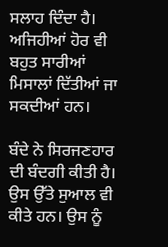ਸਲਾਹ ਦਿੰਦਾ ਹੈ। ਅਜਿਹੀਆਂ ਹੋਰ ਵੀ ਬਹੁਤ ਸਾਰੀਆਂ ਮਿਸਾਲਾਂ ਦਿੱਤੀਆਂ ਜਾ ਸਕਦੀਆਂ ਹਨ।

ਬੰਦੇ ਨੇ ਸਿਰਜਣਹਾਰ ਦੀ ਬੰਦਗੀ ਕੀਤੀ ਹੈ। ਉਸ ਉੱਤੇ ਸੁਆਲ ਵੀ ਕੀਤੇ ਹਨ। ਉਸ ਨੂੰ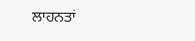ਲਾਹਨਤਾਂ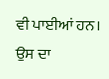ਵੀ ਪਾਈਆਂ ਹਨ। ਉਸ ਦਾ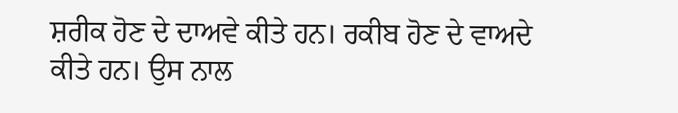ਸ਼ਰੀਕ ਹੋਣ ਦੇ ਦਾਅਵੇ ਕੀਤੇ ਹਨ। ਰਕੀਬ ਹੋਣ ਦੇ ਵਾਅਦੇ ਕੀਤੇ ਹਨ। ਉਸ ਨਾਲ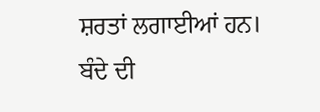ਸ਼ਰਤਾਂ ਲਗਾਈਆਂ ਹਨ। ਬੰਦੇ ਦੀ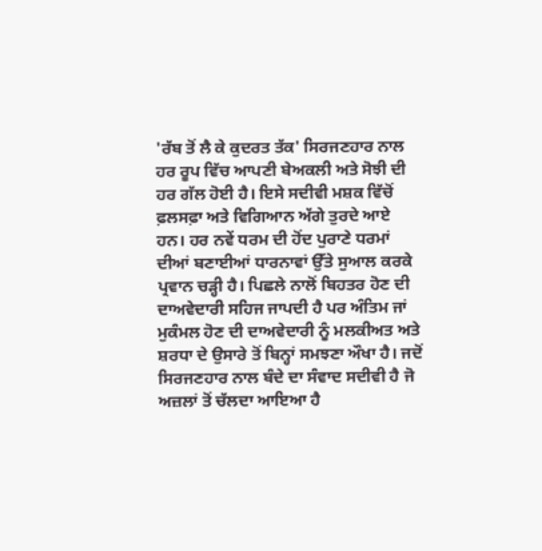'ਰੱਬ ਤੋਂ ਲੈ ਕੇ ਕੁਦਰਤ ਤੱਕ' ਸਿਰਜਣਹਾਰ ਨਾਲ ਹਰ ਰੂਪ ਵਿੱਚ ਆਪਣੀ ਬੇਅਕਲੀ ਅਤੇ ਸੋਝੀ ਦੀ ਹਰ ਗੱਲ ਹੋਈ ਹੈ। ਇਸੇ ਸਦੀਵੀ ਮਸ਼ਕ ਵਿੱਚੋਂ ਫ਼ਲਸਫ਼ਾ ਅਤੇ ਵਿਗਿਆਨ ਅੱਗੇ ਤੁਰਦੇ ਆਏ ਹਨ। ਹਰ ਨਵੇਂ ਧਰਮ ਦੀ ਹੋਂਦ ਪੁਰਾਣੇ ਧਰਮਾਂ ਦੀਆਂ ਬਣਾਈਆਂ ਧਾਰਨਾਵਾਂ ਉੱਤੇ ਸੁਆਲ ਕਰਕੇ ਪ੍ਰਵਾਨ ਚੜ੍ਹੀ ਹੈ। ਪਿਛਲੇ ਨਾਲੋਂ ਬਿਹਤਰ ਹੋਣ ਦੀ ਦਾਅਵੇਦਾਰੀ ਸਹਿਜ ਜਾਪਦੀ ਹੈ ਪਰ ਅੰਤਿਮ ਜਾਂ ਮੁਕੰਮਲ ਹੋਣ ਦੀ ਦਾਅਵੇਦਾਰੀ ਨੂੰ ਮਲਕੀਅਤ ਅਤੇ ਸ਼ਰਧਾ ਦੇ ਉਸਾਰੇ ਤੋਂ ਬਿਨ੍ਹਾਂ ਸਮਝਣਾ ਔਖਾ ਹੈ। ਜਦੋਂ ਸਿਰਜਣਹਾਰ ਨਾਲ ਬੰਦੇ ਦਾ ਸੰਵਾਦ ਸਦੀਵੀ ਹੈ ਜੋ ਅਜ਼ਲਾਂ ਤੋਂ ਚੱਲਦਾ ਆਇਆ ਹੈ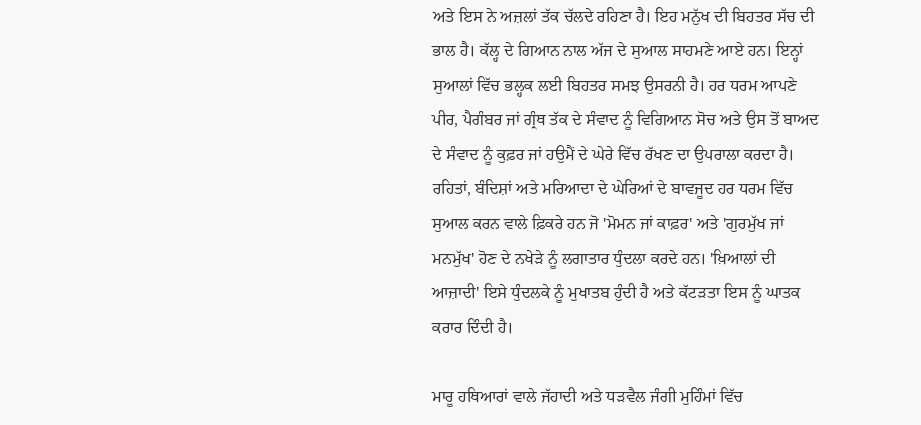ਅਤੇ ਇਸ ਨੇ ਅਜ਼ਲਾਂ ਤੱਕ ਚੱਲਦੇ ਰਹਿਣਾ ਹੈ। ਇਹ ਮਨੁੱਖ ਦੀ ਬਿਹਤਰ ਸੱਚ ਦੀ ਭਾਲ ਹੈ। ਕੱਲ੍ਹ ਦੇ ਗਿਆਨ ਨਾਲ ਅੱਜ ਦੇ ਸੁਆਲ ਸਾਹਮਣੇ ਆਏ ਹਨ। ਇਨ੍ਹਾਂ ਸੁਆਲਾਂ ਵਿੱਚ ਭਲ੍ਹਕ ਲਈ ਬਿਹਤਰ ਸਮਝ ਉਸਰਨੀ ਹੈ। ਹਰ ਧਰਮ ਆਪਣੇ ਪੀਰ, ਪੈਗੰਬਰ ਜਾਂ ਗ੍ਰੰਥ ਤੱਕ ਦੇ ਸੰਵਾਦ ਨੂੰ ਵਿਗਿਆਨ ਸੋਚ ਅਤੇ ਉਸ ਤੋਂ ਬਾਅਦ ਦੇ ਸੰਵਾਦ ਨੂੰ ਕੁਫ਼ਰ ਜਾਂ ਹਉਮੈਂ ਦੇ ਘੇਰੇ ਵਿੱਚ ਰੱਖਣ ਦਾ ਉਪਰਾਲਾ ਕਰਦਾ ਹੈ। ਰਹਿਤਾਂ, ਬੰਦਿਸ਼ਾਂ ਅਤੇ ਮਰਿਆਦਾ ਦੇ ਘੇਰਿਆਂ ਦੇ ਬਾਵਜੂਦ ਹਰ ਧਰਮ ਵਿੱਚ ਸੁਆਲ ਕਰਨ ਵਾਲੇ ਫ਼ਿਕਰੇ ਹਨ ਜੋ 'ਮੋਮਨ ਜਾਂ ਕਾਫ਼ਰ' ਅਤੇ 'ਗੁਰਮੁੱਖ ਜਾਂ ਮਨਮੁੱਖ' ਹੋਣ ਦੇ ਨਖੇੜੇ ਨੂੰ ਲਗਾਤਾਰ ਧੁੰਦਲਾ ਕਰਦੇ ਹਨ। 'ਖ਼ਿਆਲਾਂ ਦੀ ਆਜ਼ਾਦੀ' ਇਸੇ ਧੁੰਦਲਕੇ ਨੂੰ ਮੁਖਾਤਬ ਹੁੰਦੀ ਹੈ ਅਤੇ ਕੱਟੜਤਾ ਇਸ ਨੂੰ ਘਾਤਕ ਕਰਾਰ ਦਿੰਦੀ ਹੈ।

ਮਾਰੂ ਹਥਿਆਰਾਂ ਵਾਲੇ ਜੱਹਾਦੀ ਅਤੇ ਧੜਵੈਲ ਜੰਗੀ ਮੁਹਿੰਮਾਂ ਵਿੱਚ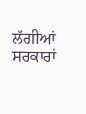ਲੱਗੀਆਂ ਸਰਕਾਰਾਂ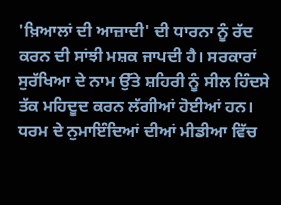'ਖ਼ਿਆਲਾਂ ਦੀ ਆਜ਼ਾਦੀ' ਦੀ ਧਾਰਨਾ ਨੂੰ ਰੱਦ ਕਰਨ ਦੀ ਸਾਂਝੀ ਮਸ਼ਕ ਜਾਪਦੀ ਹੈ। ਸਰਕਾਰਾਂ ਸੁਰੱਖਿਆ ਦੇ ਨਾਮ ਉੱਤੇ ਸ਼ਹਿਰੀ ਨੂੰ ਸੀਲ ਹਿੰਦਸੇ ਤੱਕ ਮਹਿਦੂਦ ਕਰਨ ਲੱਗੀਆਂ ਹੋਈਆਂ ਹਨ। ਧਰਮ ਦੇ ਨੁਮਾਇੰਦਿਆਂ ਦੀਆਂ ਮੀਡੀਆ ਵਿੱਚ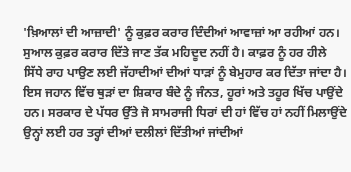'ਖ਼ਿਆਲਾਂ ਦੀ ਆਜ਼ਾਦੀ' ਨੂੰ ਕੁਫ਼ਰ ਕਰਾਰ ਦਿੰਦੀਆਂ ਆਵਾਜ਼ਾਂ ਆ ਰਹੀਆਂ ਹਨ। ਸੁਆਲ ਕੁਫ਼ਰ ਕਰਾਰ ਦਿੱਤੇ ਜਾਣ ਤੱਕ ਮਹਿਦੂਦ ਨਹੀਂ ਹੈ। ਕਾਫ਼ਰ ਨੂੰ ਹਰ ਹੀਲੇ ਸਿੱਧੇ ਰਾਹ ਪਾਉਣ ਲਈ ਜੱਹਾਦੀਆਂ ਦੀਆਂ ਧਾੜਾਂ ਨੂੰ ਬੇਮੁਹਾਰ ਕਰ ਦਿੱਤਾ ਜਾਂਦਾ ਹੈ। ਇਸ ਜਹਾਨ ਵਿੱਚ ਥੁੜਾਂ ਦਾ ਸ਼ਿਕਾਰ ਬੰਦੇ ਨੂੰ ਜੰਨਤ, ਹੂਰਾਂ ਅਤੇ ਤਹੂਰ ਖਿੱਚ ਪਾਉਂਦੇ ਹਨ। ਸਰਕਾਰ ਦੇ ਪੱਧਰ ਉੱਤੇ ਜੋ ਸਾਮਰਾਜੀ ਧਿਰਾਂ ਦੀ ਹਾਂ ਵਿੱਚ ਹਾਂ ਨਹੀਂ ਮਿਲਾਉਂਦੇ ਉਨ੍ਹਾਂ ਲਈ ਹਰ ਤਰ੍ਹਾਂ ਦੀਆਂ ਦਲੀਲਾਂ ਦਿੱਤੀਆਂ ਜਾਂਦੀਆਂ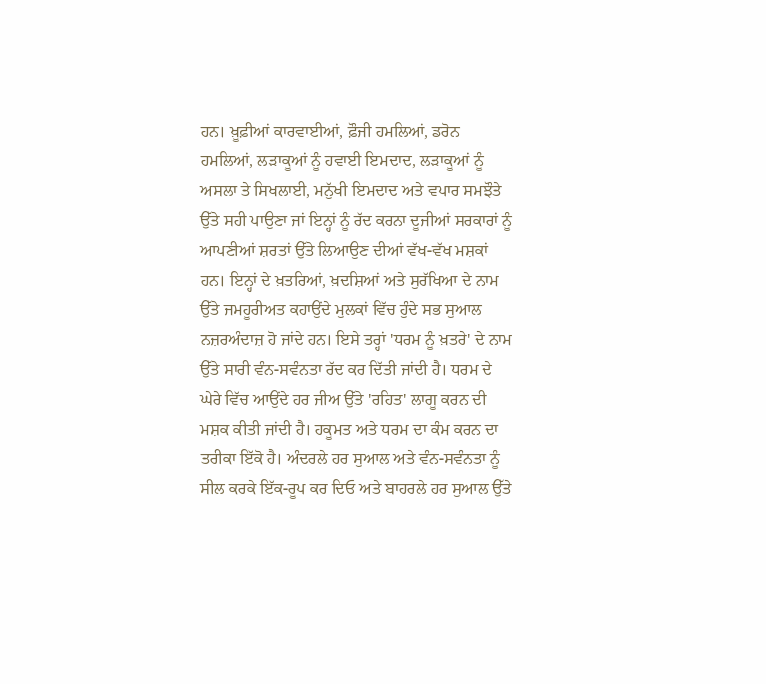ਹਨ। ਖ਼ੂਫ਼ੀਆਂ ਕਾਰਵਾਈਆਂ, ਫ਼ੌਜੀ ਹਮਲਿਆਂ, ਡਰੋਨ ਹਮਲਿਆਂ, ਲੜਾਕੂਆਂ ਨੂੰ ਹਵਾਈ ਇਮਦਾਦ, ਲੜਾਕੂਆਂ ਨੂੰ ਅਸਲਾ ਤੇ ਸਿਖਲਾਈ, ਮਨੁੱਖੀ ਇਮਦਾਦ ਅਤੇ ਵਪਾਰ ਸਮਝੌਤੇ ਉੱਤੇ ਸਹੀ ਪਾਉਣਾ ਜਾਂ ਇਨ੍ਹਾਂ ਨੂੰ ਰੱਦ ਕਰਨਾ ਦੂਜੀਆਂ ਸਰਕਾਰਾਂ ਨੂੰ ਆਪਣੀਆਂ ਸ਼ਰਤਾਂ ਉੱਤੇ ਲਿਆਉਣ ਦੀਆਂ ਵੱਖ-ਵੱਖ ਮਸ਼ਕਾਂ ਹਨ। ਇਨ੍ਹਾਂ ਦੇ ਖ਼ਤਰਿਆਂ, ਖ਼ਦਸ਼ਿਆਂ ਅਤੇ ਸੁਰੱਖਿਆ ਦੇ ਨਾਮ ਉੱਤੇ ਜਮਹੂਰੀਅਤ ਕਹਾਉਂਦੇ ਮੁਲਕਾਂ ਵਿੱਚ ਹੁੰਦੇ ਸਭ ਸੁਆਲ ਨਜ਼ਰਅੰਦਾਜ਼ ਹੋ ਜਾਂਦੇ ਹਨ। ਇਸੇ ਤਰ੍ਹਾਂ 'ਧਰਮ ਨੂੰ ਖ਼ਤਰੇ' ਦੇ ਨਾਮ ਉੱਤੇ ਸਾਰੀ ਵੰਨ-ਸਵੰਨਤਾ ਰੱਦ ਕਰ ਦਿੱਤੀ ਜਾਂਦੀ ਹੈ। ਧਰਮ ਦੇ ਘੇਰੇ ਵਿੱਚ ਆਉਂਦੇ ਹਰ ਜੀਅ ਉੱਤੇ 'ਰਹਿਤ' ਲਾਗੂ ਕਰਨ ਦੀ ਮਸ਼ਕ ਕੀਤੀ ਜਾਂਦੀ ਹੈ। ਹਕੂਮਤ ਅਤੇ ਧਰਮ ਦਾ ਕੰਮ ਕਰਨ ਦਾ ਤਰੀਕਾ ਇੱਕੋ ਹੈ। ਅੰਦਰਲੇ ਹਰ ਸੁਆਲ ਅਤੇ ਵੰਨ-ਸਵੰਨਤਾ ਨੂੰ ਸੀਲ ਕਰਕੇ ਇੱਕ-ਰੂਪ ਕਰ ਦਿਓ ਅਤੇ ਬਾਹਰਲੇ ਹਰ ਸੁਆਲ ਉੱਤੇ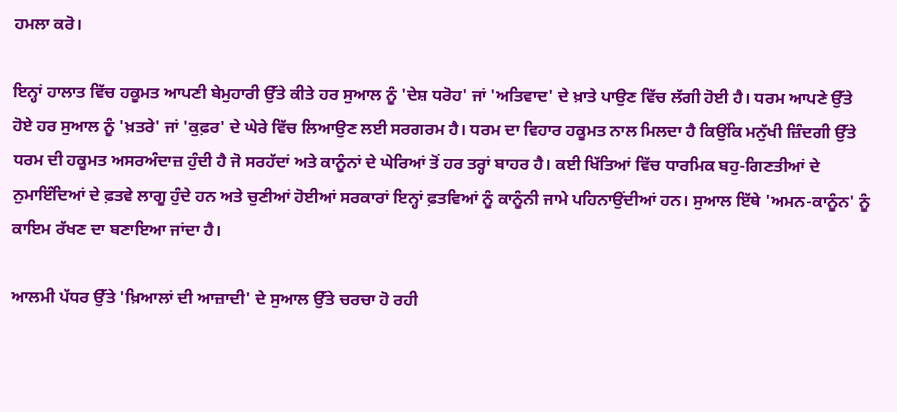ਹਮਲਾ ਕਰੋ।

ਇਨ੍ਹਾਂ ਹਾਲਾਤ ਵਿੱਚ ਹਕੂਮਤ ਆਪਣੀ ਬੇਮੁਹਾਰੀ ਉੱਤੇ ਕੀਤੇ ਹਰ ਸੁਆਲ ਨੂੰ 'ਦੇਸ਼ ਧਰੋਹ' ਜਾਂ 'ਅਤਿਵਾਦ' ਦੇ ਖ਼ਾਤੇ ਪਾਉਣ ਵਿੱਚ ਲੱਗੀ ਹੋਈ ਹੈ। ਧਰਮ ਆਪਣੇ ਉੱਤੇ ਹੋਏ ਹਰ ਸੁਆਲ ਨੂੰ 'ਖ਼ਤਰੇ' ਜਾਂ 'ਕੁਫ਼ਰ' ਦੇ ਘੇਰੇ ਵਿੱਚ ਲਿਆਉਣ ਲਈ ਸਰਗਰਮ ਹੈ। ਧਰਮ ਦਾ ਵਿਹਾਰ ਹਕੂਮਤ ਨਾਲ ਮਿਲਦਾ ਹੈ ਕਿਉਂਕਿ ਮਨੁੱਖੀ ਜ਼ਿੰਦਗੀ ਉੱਤੇ ਧਰਮ ਦੀ ਹਕੂਮਤ ਅਸਰਅੰਦਾਜ਼ ਹੁੰਦੀ ਹੈ ਜੋ ਸਰਹੱਦਾਂ ਅਤੇ ਕਾਨੂੰਨਾਂ ਦੇ ਘੇਰਿਆਂ ਤੋਂ ਹਰ ਤਰ੍ਹਾਂ ਬਾਹਰ ਹੈ। ਕਈ ਖਿੱਤਿਆਂ ਵਿੱਚ ਧਾਰਮਿਕ ਬਹੁ-ਗਿਣਤੀਆਂ ਦੇ ਨੁਮਾਇੰਦਿਆਂ ਦੇ ਫ਼ਤਵੇ ਲਾਗੂ ਹੁੰਦੇ ਹਨ ਅਤੇ ਚੁਣੀਆਂ ਹੋਈਆਂ ਸਰਕਾਰਾਂ ਇਨ੍ਹਾਂ ਫ਼ਤਵਿਆਂ ਨੂੰ ਕਾਨੂੰਨੀ ਜਾਮੇ ਪਹਿਨਾਉਂਦੀਆਂ ਹਨ। ਸੁਆਲ ਇੱਥੇ 'ਅਮਨ-ਕਾਨੂੰਨ' ਨੂੰ ਕਾਇਮ ਰੱਖਣ ਦਾ ਬਣਾਇਆ ਜਾਂਦਾ ਹੈ।

ਆਲਮੀ ਪੱਧਰ ਉੱਤੇ 'ਖ਼ਿਆਲਾਂ ਦੀ ਆਜ਼ਾਦੀ' ਦੇ ਸੁਆਲ ਉੱਤੇ ਚਰਚਾ ਹੋ ਰਹੀ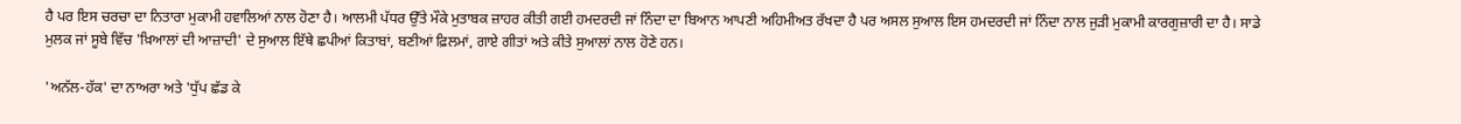ਹੈ ਪਰ ਇਸ ਚਰਚਾ ਦਾ ਨਿਤਾਰਾ ਮੁਕਾਮੀ ਹਵਾਲਿਆਂ ਨਾਲ ਹੋਣਾ ਹੈ। ਆਲਮੀ ਪੱਧਰ ਉੱਤੇ ਮੌਕੇ ਮੁਤਾਬਕ ਜ਼ਾਹਰ ਕੀਤੀ ਗਈ ਹਮਦਰਦੀ ਜਾਂ ਨਿੰਦਾ ਦਾ ਬਿਆਨ ਆਪਣੀ ਅਹਿਮੀਅਤ ਰੱਖਦਾ ਹੈ ਪਰ ਅਸਲ ਸੁਆਲ ਇਸ ਹਮਦਰਦੀ ਜਾਂ ਨਿੰਦਾ ਨਾਲ ਜੁੜੀ ਮੁਕਾਮੀ ਕਾਰਗੁਜ਼ਾਰੀ ਦਾ ਹੈ। ਸਾਡੇ ਮੁਲਕ ਜਾਂ ਸੂਬੇ ਵਿੱਚ 'ਖ਼ਿਆਲਾਂ ਦੀ ਆਜ਼ਾਦੀ' ਦੇ ਸੁਆਲ ਇੱਥੇ ਛਪੀਆਂ ਕਿਤਾਬਾਂ, ਬਣੀਆਂ ਫ਼ਿਲਮਾਂ, ਗਾਏ ਗੀਤਾਂ ਅਤੇ ਕੀਤੇ ਸੁਆਲਾਂ ਨਾਲ ਹੋਣੇ ਹਨ।

'ਅਨੱਲ-ਹੱਕ' ਦਾ ਨਾਅਰਾ ਅਤੇ 'ਧੁੱਪ ਛੱਡ ਕੇ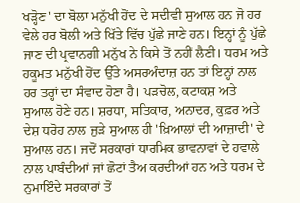ਖੜ੍ਹੋਣ' ਦਾ ਬੋਲਾ ਮਨੁੱਖੀ ਹੋਂਦ ਦੇ ਸਦੀਵੀ ਸੁਆਲ ਹਨ ਜੋ ਹਰ ਵੇਲੇ ਹਰ ਬੋਲੀ ਅਤੇ ਖਿੱਤੇ ਵਿੱਚ ਪੁੱਛੇ ਜਾਣੇ ਹਨ। ਇਨ੍ਹਾਂ ਨੂੰ ਪੁੱਛੇ ਜਾਣ ਦੀ ਪ੍ਰਵਾਨਗੀ ਮਨੁੱਖ ਨੇ ਕਿਸੇ ਤੋਂ ਨਹੀਂ ਲੈਣੀ। ਧਰਮ ਅਤੇ ਹਕੂਮਤ ਮਨੁੱਖੀ ਹੋਂਦ ਉੱਤੇ ਅਸਰਅੰਦਾਜ਼ ਹਨ ਤਾਂ ਇਨ੍ਹਾਂ ਨਾਲ ਹਰ ਤਰ੍ਹਾਂ ਦਾ ਸੰਵਾਦ ਹੋਣਾ ਹੈ। ਪੜਚੋਲ, ਕਟਾਕਸ਼ ਅਤੇ ਸੁਆਲ ਹੋਣੇ ਹਨ। ਸ਼ਰਧਾ, ਸਤਿਕਾਰ, ਅਨਾਦਰ, ਕੁਫ਼ਰ ਅਤੇ ਦੇਸ਼ ਧਰੋਹ ਨਾਲ ਜੁੜੇ ਸੁਆਲ ਹੀ 'ਖ਼ਿਆਲਾਂ ਦੀ ਆਜ਼ਾਦੀ' ਦੇ ਸੁਆਲ ਹਨ। ਜਦੋਂ ਸਰਕਾਰਾਂ ਧਾਰਮਿਕ ਭਾਵਨਾਵਾਂ ਦੇ ਹਵਾਲੇ ਨਾਲ ਪਾਬੰਦੀਆਂ ਜਾਂ ਛੋਟਾਂ ਤੈਅ ਕਰਦੀਆਂ ਹਨ ਅਤੇ ਧਰਮ ਦੇ ਨੁਮਾਇੰਦੇ ਸਰਕਾਰਾਂ ਤੋਂ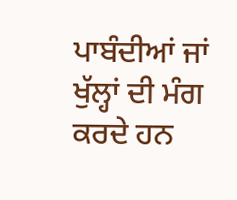ਪਾਬੰਦੀਆਂ ਜਾਂ ਖੁੱਲ੍ਹਾਂ ਦੀ ਮੰਗ ਕਰਦੇ ਹਨ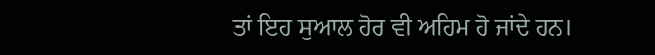ਤਾਂ ਇਹ ਸੁਆਲ ਹੋਰ ਵੀ ਅਹਿਮ ਹੋ ਜਾਂਦੇ ਹਨ।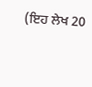(ਇਹ ਲੇਖ 20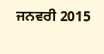ਜਨਵਰੀ 2015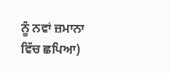ਨੂੰ ਨਵਾਂ ਜ਼ਮਾਨਾ ਵਿੱਚ ਛਪਿਆ)